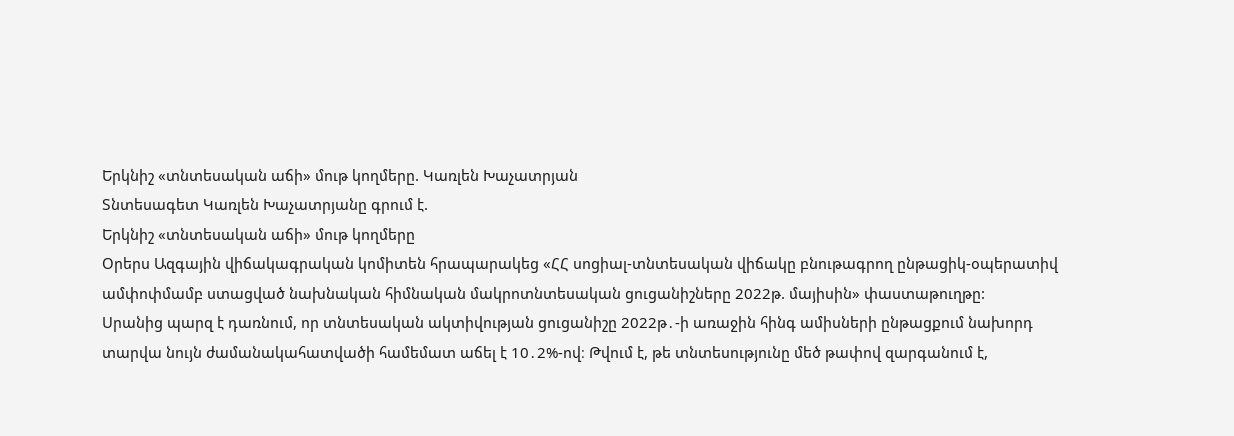Երկնիշ «տնտեսական աճի» մութ կողմերը. Կառլեն Խաչատրյան
Տնտեսագետ Կառլեն Խաչատրյանը գրում է.
Երկնիշ «տնտեսական աճի» մութ կողմերը
Օրերս Ազգային վիճակագրական կոմիտեն հրապարակեց «ՀՀ սոցիալ-տնտեսական վիճակը բնութագրող ընթացիկ-օպերատիվ ամփոփմամբ ստացված նախնական հիմնական մակրոտնտեսական ցուցանիշները 2022թ. մայիսին» փաստաթուղթը:
Սրանից պարզ է դառնում, որ տնտեսական ակտիվության ցուցանիշը 2022թ․-ի առաջին հինգ ամիսների ընթացքում նախորդ տարվա նույն ժամանակահատվածի համեմատ աճել է 10․2%-ով։ Թվում է, թե տնտեսությունը մեծ թափով զարգանում է,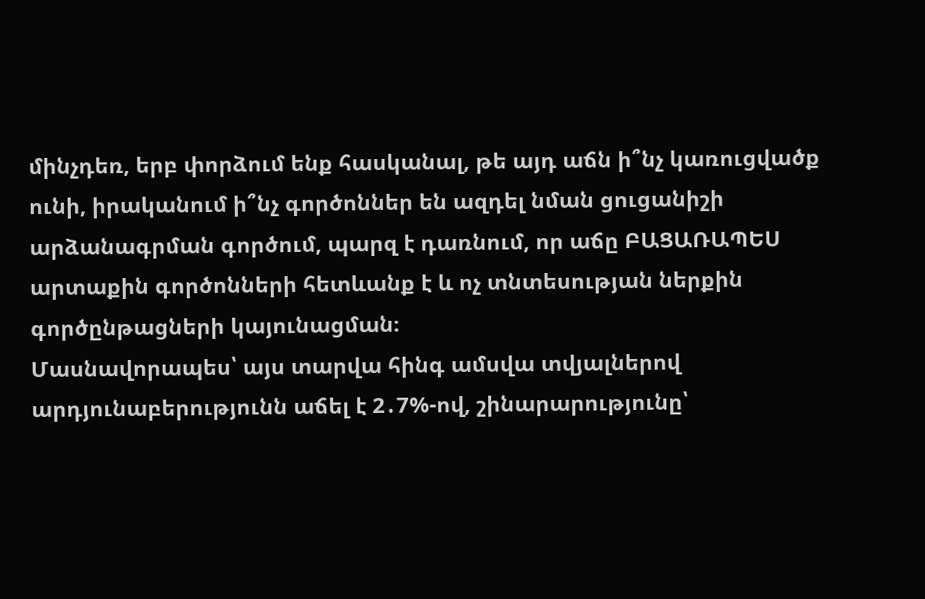մինչդեռ, երբ փորձում ենք հասկանալ, թե այդ աճն ի՞նչ կառուցվածք ունի, իրականում ի՞նչ գործոններ են ազդել նման ցուցանիշի արձանագրման գործում, պարզ է դառնում, որ աճը ԲԱՑԱՌԱՊԵՍ արտաքին գործոնների հետևանք է և ոչ տնտեսության ներքին գործընթացների կայունացման։
Մասնավորապես՝ այս տարվա հինգ ամսվա տվյալներով արդյունաբերությունն աճել է 2․7%-ով, շինարարությունը՝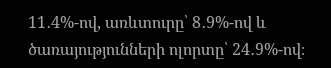11․4%-ով, առևտուրը՝ 8․9%-ով և ծառայությունների ոլորտը՝ 24․9%-ով։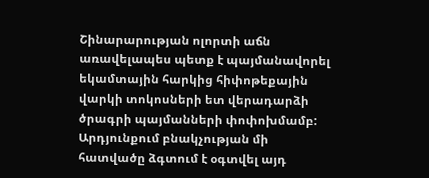Շինարարության ոլորտի աճն առավելապես պետք է պայմանավորել եկամտային հարկից հիփոթեքային վարկի տոկոսների ետ վերադարձի ծրագրի պայմանների փոփոխմամբ:
Արդյունքում բնակչության մի հատվածը ձգտում է օգտվել այդ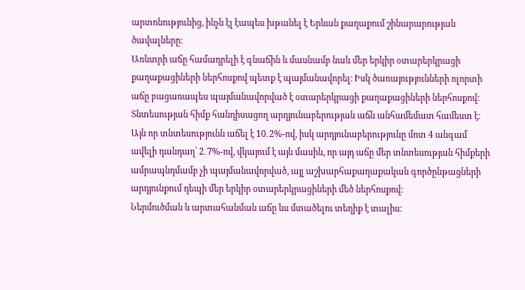արտոնությունից, ինչն էլ էապես խթանել է Երևան քաղաքում շինարարության ծավալները։
Առևտրի աճը համադրելի է գնաճին և մասնամբ նաև մեր երկիր օտարերկրացի քաղաքացիների ներհոսքով պետք է պայմանավորել։ Իսկ ծառայությունների ոլորտի աճը բացառապես պայմանավորված է օտարերկրացի քաղաքացիների ներհոսքով։
Տնտեսության հիմք հանդիսացող արդյունաբերության աճն անհամեմատ համեստ է։ Այն որ տնտեսությունն աճել է 10․2%-ով, իսկ արդյունաբերությունը մոտ 4 անգամ ավելի դանդաղ՝ 2․7%-ով, վկայում է այն մասին, որ այդ աճը մեր տնտեսության հիմքերի ամրապնդմամբ չի պայմանավորված, այլ աշխարհաքաղաքական գործընթացների արդյունքում դեպի մեր երկիր օտարերկրացիների մեծ ներհոսքով։
Ներմուծման և արտահանման աճը ևս մտածելու տեղիք է տալիս։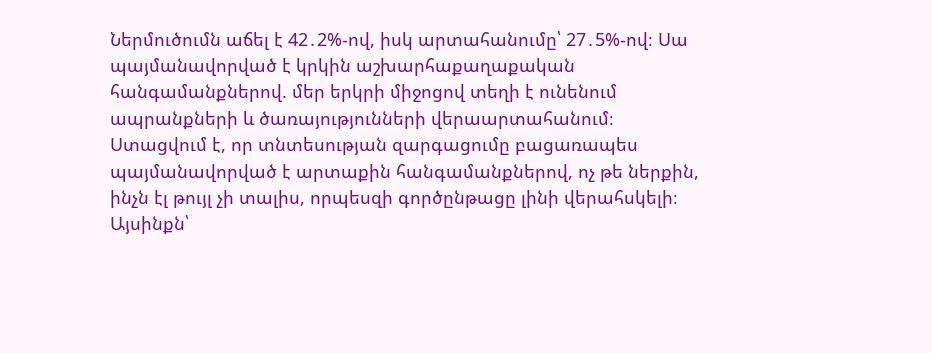Ներմուծումն աճել է 42․2%-ով, իսկ արտահանումը՝ 27․5%-ով։ Սա պայմանավորված է կրկին աշխարհաքաղաքական հանգամանքներով. մեր երկրի միջոցով տեղի է ունենում ապրանքների և ծառայությունների վերաարտահանում։
Ստացվում է, որ տնտեսության զարգացումը բացառապես պայմանավորված է արտաքին հանգամանքներով, ոչ թե ներքին, ինչն էլ թույլ չի տալիս, որպեսզի գործընթացը լինի վերահսկելի։
Այսինքն՝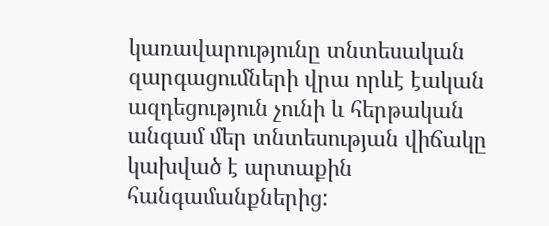կառավարությունը տնտեսական զարգացումների վրա որևէ էական ազդեցություն չունի և հերթական անգամ մեր տնտեսության վիճակը կախված է արտաքին հանգամանքներից: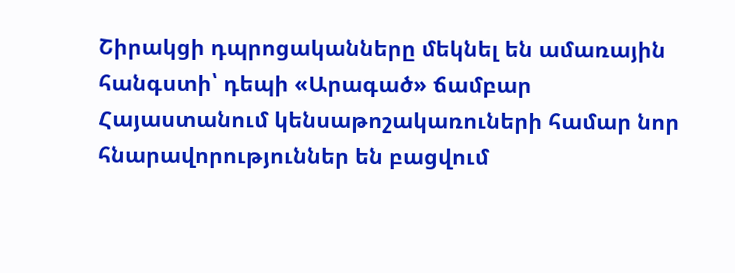Շիրակցի դպրոցականները մեկնել են ամառային հանգստի՝ դեպի «Արագած» ճամբար
Հայաստանում կենսաթոշակառուների համար նոր հնարավորություններ են բացվում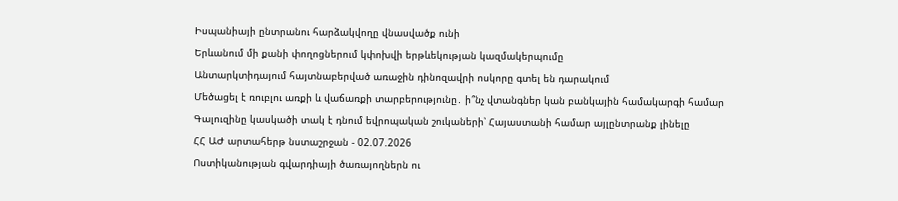Իսպանիայի ընտրանու հարձակվողը վնասվածք ունի
Երևանում մի քանի փողոցներում կփոխվի երթևեկության կազմակերպումը
Անտարկտիդայում հայտնաբերված առաջին դինոզավրի ոսկորը գտել են դարակում
Մեծացել է ռուբլու առքի և վաճառքի տարբերությունը․ ի՞նչ վտանգներ կան բանկային համակարգի համար
Գալուզինը կասկածի տակ է դնում եվրոպական շուկաների՝ Հայաստանի համար այլընտրանք լինելը
ՀՀ ԱԺ արտահերթ նստաշրջան - 02.07.2026
Ոստիկանության գվարդիայի ծառայողներն ու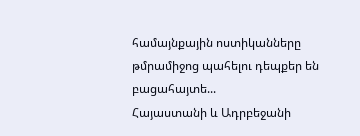համայնքային ոստիկանները թմրամիջոց պահելու դեպքեր են բացահայտե...
Հայաստանի և Ադրբեջանի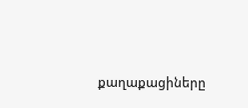քաղաքացիները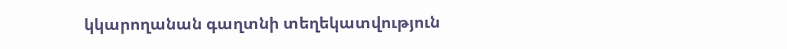կկարողանան գաղտնի տեղեկատվություն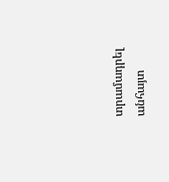տրամադրել անհայտ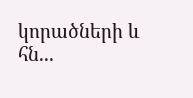կորածների և հն...